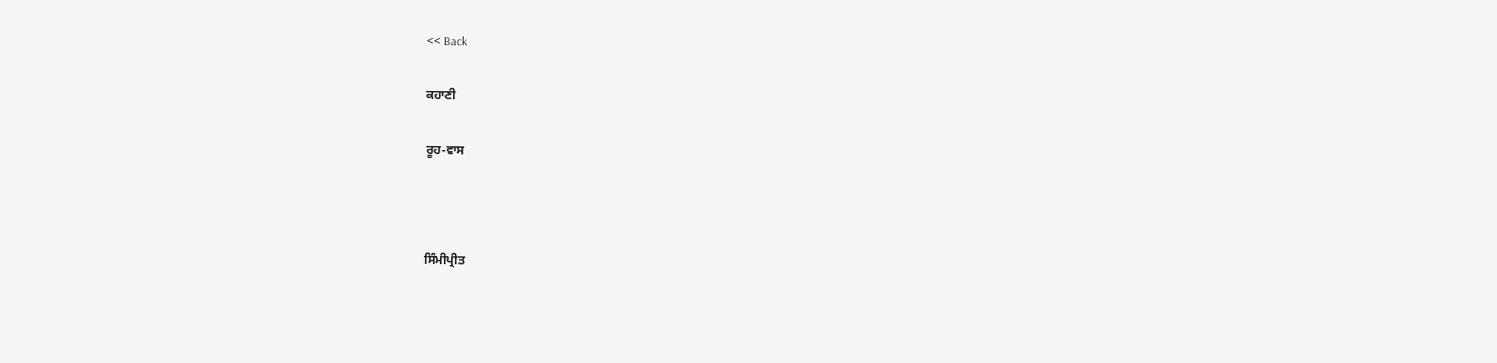<< Back

ਕਹਾਣੀ

ਰੂਹ-ਵਾਸ



ਸਿੰਮੀਪ੍ਰੀਤ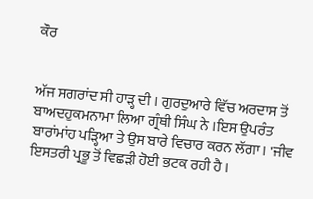ਕੌਰ


ਅੱਜ ਸਗਰਾਂਦ ਸੀ ਹਾੜ੍ਹ ਦੀ । ਗੁਰਦੁਆਰੇ ਵਿੱਚ ਅਰਦਾਸ ਤੋਂ ਬਾਅਦਹੁਕਮਨਾਮਾ ਲਿਆ ਗ੍ਰੰਥੀ ਸਿੰਘ ਨੇ ।ਇਸ ਉਪਰੰਤ ਬਾਰਾਂਮਾਂਹ ਪੜ੍ਹਿਆ ਤੇ ਉਸ ਬਾਰੇ ਵਿਚਾਰ ਕਰਨ ਲੱਗਾ। 'ਜੀਵ ਇਸਤਰੀ ਪ੍ਰਭੂ ਤੋਂ ਵਿਛੜੀ ਹੋਈ ਭਟਕ ਰਹੀ ਹੈ ।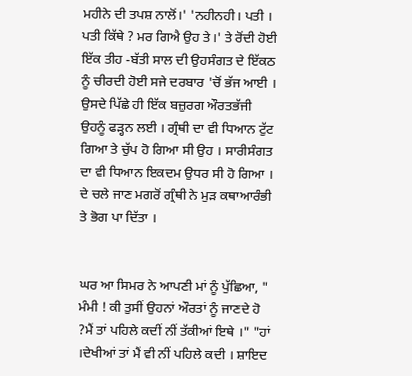ਮਹੀਨੇ ਦੀ ਤਪਸ਼ ਨਾਲੋਂ।' 'ਨਹੀਨਹੀ। ਪਤੀ । ਪਤੀ ਕਿੱਥੇ ? ਮਰ ਗਿਐ ਉਹ ਤੇ।' ਤੇ ਰੋਂਦੀ ਹੋਈ ਇੱਕ ਤੀਹ -ਬੱਤੀ ਸਾਲ ਦੀ ਉਹਸੰਗਤ ਦੇ ਇੱਕਠ ਨੂੰ ਚੀਰਦੀ ਹੋਈ ਸਜੇ ਦਰਬਾਰ 'ਚੋਂ ਭੱਜ ਆਈ । ਉਸਦੇ ਪਿੱਛੇ ਹੀ ਇੱਕ ਬਜ਼ੁਰਗ ਔਰਤਭੱਜੀ ਉਹਨੂੰ ਫੜ੍ਹਨ ਲਈ । ਗ੍ਰੰਥੀ ਦਾ ਵੀ ਧਿਆਨ ਟੁੱਟ ਗਿਆ ਤੇ ਚੁੱਪ ਹੋ ਗਿਆ ਸੀ ਉਹ । ਸਾਰੀਸੰਗਤ ਦਾ ਵੀ ਧਿਆਨ ਇਕਦਮ ਉਧਰ ਸੀ ਹੋ ਗਿਆ । ਦੇ ਚਲੇ ਜਾਣ ਮਗਰੋਂ ਗ੍ਰੰਥੀ ਨੇ ਮੁੜ ਕਥਾਆਰੰਭੀ ਤੇ ਭੋਗ ਪਾ ਦਿੱਤਾ ।


ਘਰ ਆ ਸਿਮਰ ਨੇ ਆਪਣੀ ਮਾਂ ਨੂੰ ਪੁੱਛਿਆ, " ਮੰਮੀ ! ਕੀ ਤੁਸੀਂ ਉਹਨਾਂ ਔਰਤਾਂ ਨੂੰ ਜਾਣਦੇ ਹੋ ?ਮੈਂ ਤਾਂ ਪਹਿਲੇ ਕਦੀਂ ਨੀਂ ਤੱਕੀਆਂ ਇਥੇ ।" "ਹਾਂ ।ਦੇਖੀਆਂ ਤਾਂ ਮੈਂ ਵੀ ਨੀਂ ਪਹਿਲੇ ਕਦੀ । ਸ਼ਾਇਦ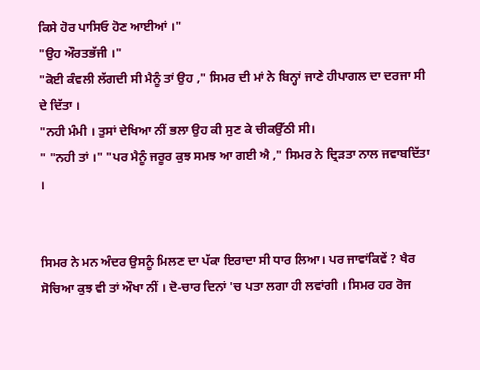ਕਿਸੇ ਹੋਰ ਪਾਸਿਓ ਹੋਣ ਆਈਆਂ ।"
"ਉਹ ਔਰਤਭੱਜੀ ।"
"ਕੋਈ ਕੰਵਲੀ ਲੱਗਦੀ ਸੀ ਮੈਨੂੰ ਤਾਂ ਉਹ ," ਸਿਮਰ ਦੀ ਮਾਂ ਨੇ ਬਿਨ੍ਹਾਂ ਜਾਣੇ ਹੀਪਾਗਲ ਦਾ ਦਰਜਾ ਸੀ ਦੇ ਦਿੱਤਾ ।
"ਨਹੀ ਮੰਮੀ । ਤੁਸਾਂ ਦੇਖਿਆ ਨੀਂ ਭਲਾ ਉਹ ਕੀ ਸੁਣ ਕੇ ਚੀਕਉੱਠੀ ਸੀ।
" "ਨਹੀ ਤਾਂ ।" "ਪਰ ਮੈਨੂੰ ਜਰੂਰ ਕੁਝ ਸਮਝ ਆ ਗਈ ਐ ," ਸਿਮਰ ਨੇ ਦ੍ਰਿੜਤਾ ਨਾਲ ਜਵਾਬਦਿੱਤਾ ।


ਸਿਮਰ ਨੇ ਮਨ ਅੰਦਰ ਉਸਨੂੰ ਮਿਲਣ ਦਾ ਪੱਕਾ ਇਰਾਦਾ ਸੀ ਧਾਰ ਲਿਆ। ਪਰ ਜਾਵਾਂਕਿਵੇਂ ? ਖੈਰ ਸੋਚਿਆ ਕੁਝ ਵੀ ਤਾਂ ਔਖਾ ਨੀਂ । ਦੋ-ਚਾਰ ਦਿਨਾਂ 'ਚ ਪਤਾ ਲਗਾ ਹੀ ਲਵਾਂਗੀ । ਸਿਮਰ ਹਰ ਰੋਜ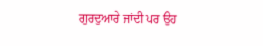ਗੁਰਦੁਆਰੇ ਜਾਂਦੀ ਪਰ ਉਹ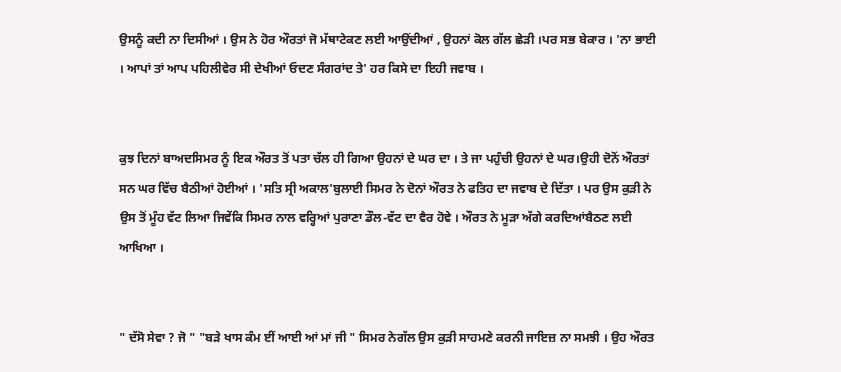ਉਸਨੂੰ ਕਦੀ ਨਾ ਦਿਸੀਆਂ । ਉਸ ਨੇ ਹੋਰ ਔਰਤਾਂ ਜੋ ਮੱਥਾਟੇਕਣ ਲਈ ਆਉਂਦੀਆਂ , ਉਹਨਾਂ ਕੋਲ ਗੱਲ ਛੇੜੀ ।ਪਰ ਸਭ ਬੇਕਾਰ । 'ਨਾ ਭਾਈ । ਆਪਾਂ ਤਾਂ ਆਪ ਪਹਿਲੀਵੇਰ ਸੀ ਦੇਖੀਆਂ ਓਦਣ ਸੰਗਰਾਂਦ ਤੇ' ਹਰ ਕਿਸੇ ਦਾ ਇਹੀ ਜਵਾਬ ।


ਕੁਝ ਦਿਨਾਂ ਬਾਅਦਸਿਮਰ ਨੂੰ ਇਕ ਔਰਤ ਤੋਂ ਪਤਾ ਚੱਲ ਹੀ ਗਿਆ ਉਹਨਾਂ ਦੇ ਘਰ ਦਾ । ਤੇ ਜਾ ਪਹੁੰਚੀ ਉਹਨਾਂ ਦੇ ਘਰ।ਉਹੀ ਦੋਨੋਂ ਔਰਤਾਂ ਸਨ ਘਰ ਵਿੱਚ ਬੈਠੀਆਂ ਹੋਈਆਂ । 'ਸਤਿ ਸ੍ਰੀ ਅਕਾਲ'ਬੁਲਾਈ ਸਿਮਰ ਨੇ ਦੋਨਾਂ ਔਰਤ ਨੇ ਫਤਿਹ ਦਾ ਜਵਾਬ ਦੇ ਦਿੱਤਾ । ਪਰ ਉਸ ਕੁੜੀ ਨੇ ਉਸ ਤੋਂ ਮੂੰਹ ਵੱਟ ਲਿਆ ਜਿਵੇਂਕਿ ਸਿਮਰ ਨਾਲ ਵਰ੍ਹਿਆਂ ਪੁਰਾਣਾ ਡੌਲ-ਵੱਟ ਦਾ ਵੈਰ ਹੋਵੇ । ਔਰਤ ਨੇ ਮੂੜਾ ਅੱਗੇ ਕਰਦਿਆਂਬੈਠਣ ਲਈ ਆਖਿਆ ।


" ਦੱਸੋ ਸੇਵਾ ? ਜੋ " "ਬੜੇ ਖਾਸ ਕੰਮ ਈਂ ਆਈ ਆਂ ਮਾਂ ਜੀ " ਸਿਮਰ ਨੇਗੱਲ ਉਸ ਕੁੜੀ ਸਾਹਮਣੇ ਕਰਨੀ ਜਾਇਜ਼ ਨਾ ਸਮਝੀ । ਉਹ ਔਰਤ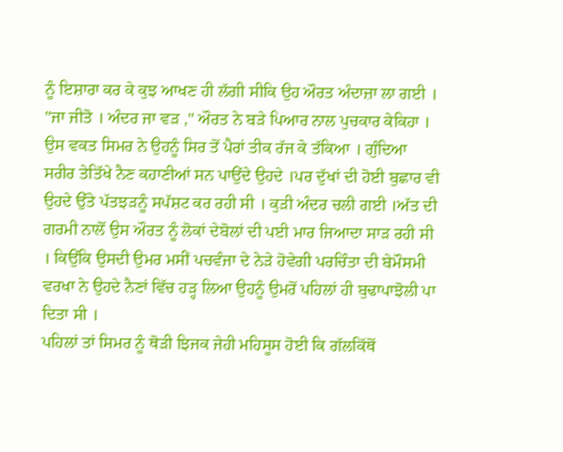ਨੂੰ ਇਸ਼ਾਰਾ ਕਰ ਕੇ ਕੁਝ ਆਖਣ ਹੀ ਲੱਗੀ ਸੀਕਿ ਉਹ ਔਰਤ ਅੰਦਾਜ਼ਾ ਲਾ ਗਈ । "ਜਾ ਜੀਤੋ । ਅੰਦਰ ਜਾ ਵੜ ," ਔਰਤ ਨੇ ਬੜੇ ਪਿਆਰ ਨਾਲ ਪੁਚਕਾਰ ਕੇਕਿਹਾ । ਉਸ ਵਕਤ ਸਿਮਰ ਨੇ ਉਹਨੂੰ ਸਿਰ ਤੋਂ ਪੈਰਾਂ ਤੀਕ ਰੱਜ ਕੇ ਤੱਕਿਆ । ਗੁੰਦਿਆ ਸਰੀਰ ਤੇਤਿੱਖੇ ਨੈਣ ਕਹਾਣੀਆਂ ਸਨ ਪਾਉਂਦੇ ਉਹਦੇ ।ਪਰ ਦੁੱਖਾਂ ਦੀ ਹੋਈ ਬੁਛਾਰ ਵੀ ਉਹਦੇ ਉੱਤੇ ਪੱਤਝੜਨੂੰ ਸਪੱਸ਼ਟ ਕਰ ਰਹੀ ਸੀ । ਕੁੜੀ ਅੰਦਰ ਚਲੀ ਗਈ ।ਅੱਤ ਦੀ ਗਰਮੀ ਨਾਲੋਂ ਉਸ ਔਰਤ ਨੂੰ ਲੋਕਾਂ ਦੇਬੋਲਾਂ ਦੀ ਪਈ ਮਾਰ ਜਿਆਦਾ ਸਾੜ ਰਹੀ ਸੀ । ਕਿਉਂਕਿ ਉਸਦੀ ਉਮਰ ਮਸੀਂ ਪਚਵੰਜਾ ਦੇ ਨੇੜੇ ਹੋਵੇਗੀ ਪਰਚਿੰਤਾ ਦੀ ਬੇਮੌਸਮੀ ਵਰਖਾ ਨੇ ਉਹਦੇ ਨੈਣਾਂ ਵਿੱਚ ਹੜ੍ਹ ਲਿਆ ਉਹਨੂੰ ਉਮਰੋਂ ਪਹਿਲਾਂ ਹੀ ਬੁਢਾਪਾਝੋਲੀ ਪਾ ਦਿਤਾ ਸੀ ।
ਪਹਿਲਾਂ ਤਾਂ ਸਿਮਰ ਨੂੰ ਥੋੜੀ ਝਿਜਕ ਜੇਹੀ ਮਹਿਸੂਸ ਹੋਈ ਕਿ ਗੱਲਕਿੱਥੋਂ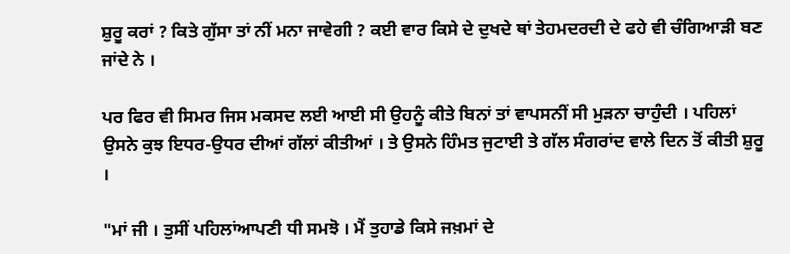ਸ਼ੁਰੂ ਕਰਾਂ ? ਕਿਤੇ ਗੁੱਸਾ ਤਾਂ ਨੀਂ ਮਨਾ ਜਾਵੇਗੀ ? ਕਈ ਵਾਰ ਕਿਸੇ ਦੇ ਦੁਖਦੇ ਥਾਂ ਤੇਹਮਦਰਦੀ ਦੇ ਫਹੇ ਵੀ ਚੰਗਿਆੜੀ ਬਣ ਜਾਂਦੇ ਨੇ ।

ਪਰ ਫਿਰ ਵੀ ਸਿਮਰ ਜਿਸ ਮਕਸਦ ਲਈ ਆਈ ਸੀ ਉਹਨੂੰ ਕੀਤੇ ਬਿਨਾਂ ਤਾਂ ਵਾਪਸਨੀਂ ਸੀ ਮੁੜਨਾ ਚਾਹੁੰਦੀ । ਪਹਿਲਾਂ ਉਸਨੇ ਕੁਝ ਇਧਰ-ਉਧਰ ਦੀਆਂ ਗੱਲਾਂ ਕੀਤੀਆਂ । ਤੇ ਉਸਨੇ ਹਿੰਮਤ ਜੁਟਾਈ ਤੇ ਗੱਲ ਸੰਗਰਾਂਦ ਵਾਲੇ ਦਿਨ ਤੋਂ ਕੀਤੀ ਸ਼ੁਰੂ ।

"ਮਾਂ ਜੀ । ਤੁਸੀਂ ਪਹਿਲਾਂਆਪਣੀ ਧੀ ਸਮਝੋ । ਮੈਂ ਤੁਹਾਡੇ ਕਿਸੇ ਜਖ਼ਮਾਂ ਦੇ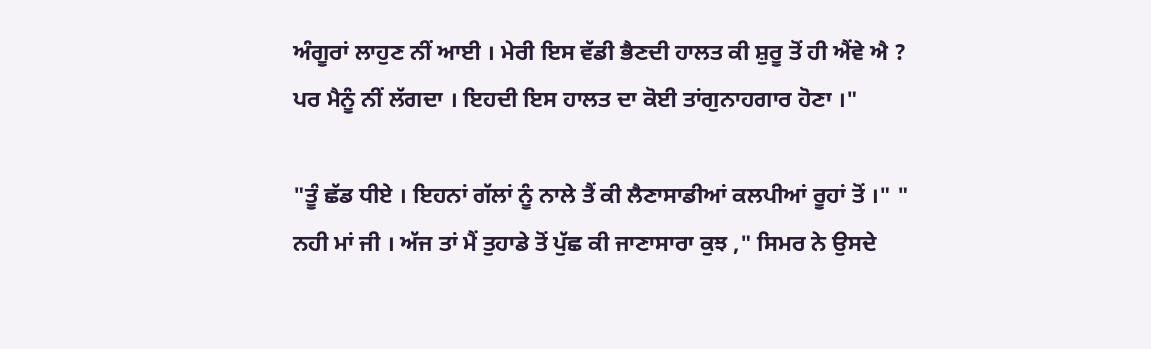ਅੰਗੂਰਾਂ ਲਾਹੁਣ ਨੀਂ ਆਈ । ਮੇਰੀ ਇਸ ਵੱਡੀ ਭੈਣਦੀ ਹਾਲਤ ਕੀ ਸ਼ੁਰੂ ਤੋਂ ਹੀ ਐਂਵੇ ਐ ? ਪਰ ਮੈਨੂੰ ਨੀਂ ਲੱਗਦਾ । ਇਹਦੀ ਇਸ ਹਾਲਤ ਦਾ ਕੋਈ ਤਾਂਗੁਨਾਹਗਾਰ ਹੋਣਾ ।"

"ਤੂੰ ਛੱਡ ਧੀਏ । ਇਹਨਾਂ ਗੱਲਾਂ ਨੂੰ ਨਾਲੇ ਤੈਂ ਕੀ ਲੈਣਾਸਾਡੀਆਂ ਕਲਪੀਆਂ ਰੂਹਾਂ ਤੋਂ ।" " ਨਹੀ ਮਾਂ ਜੀ । ਅੱਜ ਤਾਂ ਮੈਂ ਤੁਹਾਡੇ ਤੋਂ ਪੁੱਛ ਕੀ ਜਾਣਾਸਾਰਾ ਕੁਝ ," ਸਿਮਰ ਨੇ ਉਸਦੇ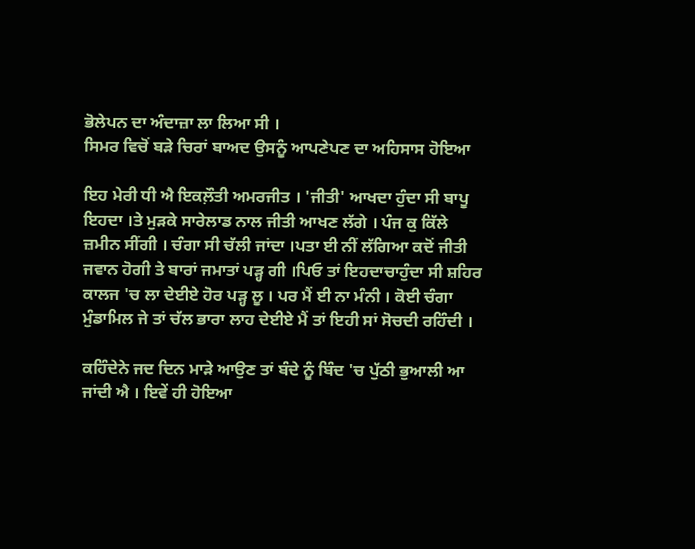ਭੋਲੇਪਨ ਦਾ ਅੰਦਾਜ਼ਾ ਲਾ ਲਿਆ ਸੀ ।
ਸਿਮਰ ਵਿਚੋਂ ਬੜੇ ਚਿਰਾਂ ਬਾਅਦ ਉਸਨੂੰ ਆਪਣੇਪਣ ਦਾ ਅਹਿਸਾਸ ਹੋਇਆ

ਇਹ ਮੇਰੀ ਧੀ ਐ ਇਕਲ਼ੌਤੀ ਅਮਰਜੀਤ । 'ਜੀਤੀ' ਆਖਦਾ ਹੁੰਦਾ ਸੀ ਬਾਪੂ ਇਹਦਾ ।ਤੇ ਮੁੜਕੇ ਸਾਰੇਲਾਡ ਨਾਲ ਜੀਤੀ ਆਖਣ ਲੱਗੇ । ਪੰਜ ਕੁ ਕਿੱਲੇ ਜ਼ਮੀਨ ਸੀਂਗੀ । ਚੰਗਾ ਸੀ ਚੱਲੀ ਜਾਂਦਾ ।ਪਤਾ ਈ ਨੀਂ ਲੱਗਿਆ ਕਦੋਂ ਜੀਤੀ ਜਵਾਨ ਹੋਗੀ ਤੇ ਬਾਰਾਂ ਜਮਾਤਾਂ ਪੜ੍ਹ ਗੀ ।ਪਿਓ ਤਾਂ ਇਹਦਾਚਾਹੁੰਦਾ ਸੀ ਸ਼ਹਿਰ ਕਾਲਜ 'ਚ ਲਾ ਦੇਈਏ ਹੋਰ ਪੜ੍ਹ ਲੂ । ਪਰ ਮੈਂ ਈ ਨਾ ਮੰਨੀ । ਕੋਈ ਚੰਗਾ ਮੁੰਡਾਮਿਲ ਜੇ ਤਾਂ ਚੱਲ ਭਾਰਾ ਲਾਹ ਦੇਈਏ ਮੈਂ ਤਾਂ ਇਹੀ ਸਾਂ ਸੋਚਦੀ ਰਹਿੰਦੀ ।

ਕਹਿੰਦੇਨੇ ਜਦ ਦਿਨ ਮਾੜੇ ਆਉਣ ਤਾਂ ਬੰਦੇ ਨੂੰ ਬਿੰਦ 'ਚ ਪੁੱਠੀ ਭੁਆਲੀ ਆ ਜਾਂਦੀ ਐ । ਇਵੇਂ ਹੀ ਹੋਇਆ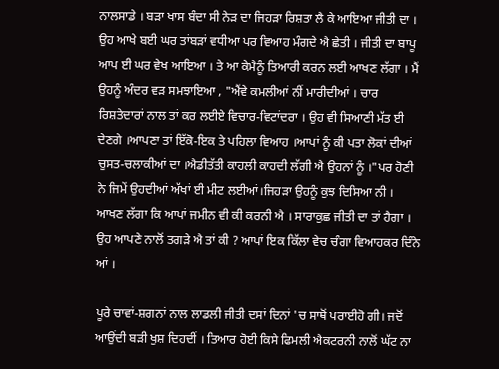ਨਾਲਸਾਡੇ । ਬੜਾ ਖਾਸ ਬੰਦਾ ਸੀ ਨੇੜ ਦਾ ਜਿਹੜਾ ਰਿਸ਼ਤਾ ਲੈ ਕੇ ਆਇਆ ਜੀਤੀ ਦਾ । ਉਹ ਆਖੇ ਬਈ ਘਰ ਤਾਂਬੜਾਂ ਵਧੀਆ ਪਰ ਵਿਆਹ ਮੰਗਦੇ ਐ ਛੇਤੀ । ਜੀਤੀ ਦਾ ਬਾਪੂ ਆਪ ਈ ਘਰ ਵੇਖ ਆਇਆ । ਤੇ ਆ ਕੇਮੈਨੂੰ ਤਿਆਰੀ ਕਰਨ ਲਈ ਆਖਣ ਲੱਗਾ । ਮੈਂ ਉਹਨੂੰ ਅੰਦਰ ਵੜ ਸਮਝਾਇਆ , "ਐਂਵੇ ਕਮਲੀਆਂ ਨੀਂ ਮਾਰੀਦੀਆਂ । ਚਾਰ ਰਿਸ਼ਤੇਦਾਰਾਂ ਨਾਲ ਤਾਂ ਕਰ ਲਈਏ ਵਿਚਾਰ-ਵਿਟਾਂਦਰਾ । ਉਹ ਵੀ ਸਿਆਣੀ ਮੱਤ ਈ ਦੇਣਗੇ ।ਆਪਣਾ ਤਾਂ ਇੱਕੋ-ਇਕ ਤੇ ਪਹਿਲਾ ਵਿਆਹ ।ਆਪਾਂ ਨੂੰ ਕੀ ਪਤਾ ਲੋਕਾਂ ਦੀਆਂ ਚੁਸਤ-ਚਲਾਕੀਆਂ ਦਾ ।ਐਡੀਤੱਤੀ ਕਾਹਲੀ ਕਾਹਦੀ ਲੱਗੀ ਐ ਉਹਨਾਂ ਨੂੰ ।"ਪਰ ਹੋਣੀ ਨੇ ਜਿਮੇਂ ਉਹਦੀਆਂ ਅੱਖਾਂ ਈ ਮੀਟ ਲਈਆਂ।ਜਿਹੜਾ ਉਹਨੂੰ ਕੁਝ ਦਿਸਿਆ ਨੀ ।
ਆਖਣ ਲੱਗਾ ਕਿ ਆਪਾਂ ਜਮੀਨ ਵੀ ਕੀ ਕਰਨੀ ਐ । ਸਾਰਾਕੁਛ ਜੀਤੀ ਦਾ ਤਾਂ ਹੈਗਾ । ਉਹ ਆਪਣੇ ਨਾਲੋਂ ਤਗੜੇ ਐ ਤਾਂ ਕੀ ? ਆਪਾਂ ਇਕ ਕਿੱਲਾ ਵੇਚ ਚੰਗਾ ਵਿਆਹਕਰ ਦਿੰਨੇ ਆਂ ।

ਪੂਰੇ ਚਾਵਾਂ-ਸ਼ਗਨਾਂ ਨਾਲ ਲਾਡਲੀ ਜੀਤੀ ਦਸਾਂ ਦਿਨਾਂ 'ਚ ਸਾਥੋਂ ਪਰਾਈਹੋ ਗੀ। ਜਦੋਂ ਆਉਂਦੀ ਬੜੀ ਖੁਸ਼ ਦਿਹਦੀਂ । ਤਿਆਰ ਹੋਈ ਕਿਸੇ ਫਿਮਲੀ ਐਕਟਰਨੀ ਨਾਲੋਂ ਘੱਟ ਨਾ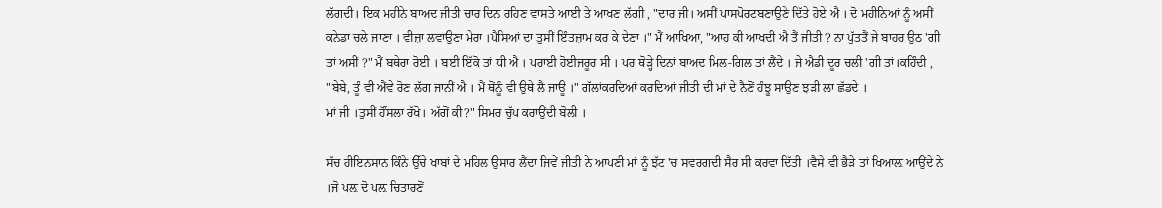ਲੱਗਦੀ। ਇਕ ਮਹੀਨੇ ਬਾਅਦ ਜੀਤੀ ਚਾਰ ਦਿਨ ਰਹਿਣ ਵਾਸਤੇ ਆਈ ਤੇ ਆਖਣ ਲੱਗੀ , "ਦਾਰ ਜੀ। ਅਸੀਂ ਪਾਸਪੋਰਟਬਣਾਉਣੇ ਦਿੱਤੇ ਹੋਏ ਐ । ਦੋ ਮਹੀਨਿਆਂ ਨੂੰ ਅਸੀਂ ਕਨੇਡਾ ਚਲੇ ਜਾਣਾ । ਵੀਜ਼ਾ ਲਵਾਉਣਾ ਮੇਰਾ ।ਪੈਸਿਆਂ ਦਾ ਤੁਸੀਂ ਇੰਤਜ਼ਾਮ ਕਰ ਕੇ ਦੇਣਾ ।" ਮੈਂ ਆਖਿਆ, "ਆਹ ਕੀ ਆਖਦੀ ਐ ਤੈਂ ਜੀਤੀ ? ਨਾ ਪੁੱਤਤੈਂ ਜੇ ਬਾਹਰ ਉਠ 'ਗੀ ਤਾਂ ਅਸੀਂ ?" ਮੈਂ ਬਥੇਰਾ ਰੋਈ । ਬਈ ਇੱਕੋ ਤਾਂ ਧੀ ਐ । ਪਰਾਈ ਹੋਈਜਰੂਰ ਸੀ । ਪਰ ਥੋੜ੍ਹੇ ਦਿਨਾਂ ਬਾਅਦ ਮਿਲ-ਗਿਲ ਤਾਂ ਲੈਂਦੇ । ਜੇ ਐਡੀ ਦੂਰ ਚਲੀ 'ਗੀ ਤਾਂ।ਕਹਿੰਦੀ , "ਬੇਬੇ, ਤੂੰ ਵੀ ਐਂਵੇ ਰੋਣ ਲੱਗ ਜਾਨੀਂ ਐ । ਮੈਂ ਥੋਂਨੂੰ ਵੀ ਉਥੇ ਲੈ ਜਾਊ ।" ਗੱਲਾਂਕਰਦਿਆਂ ਕਰਦਿਆਂ ਜੀਤੀ ਦੀ ਮਾਂ ਦੇ ਨੈਣੋਂ ਹੰਝੂ ਸਾਉਣ ਝੜੀ ਲਾ ਛੱਡਦੇ ।
ਮਾਂ ਜੀ ।ਤੁਸੀਂ ਹੌਂਸਲਾ ਰੱਖੋ। ਅੱਗੋਂ ਕੀ?" ਸਿਮਰ ਚੁੱਪ ਕਰਾਉਂਦੀ ਬੋਲੀ ।

ਸੱਚ ਹੀਇਨਸਾਨ ਕਿੰਨੇ ਉੱਚੇ ਖਾਬਾਂ ਦੇ ਮਹਿਲ ਉਸਾਰ ਲੈਂਦਾ ਜਿਵੇਂ ਜੀਤੀ ਨੇ ਆਪਣੀ ਮਾਂ ਨੂੰ ਝੱਟ 'ਚ ਸਵਰਗਦੀ ਸੈਰ ਸੀ ਕਰਵਾ ਦਿੱਤੀ ।ਵੈਸੇ ਵੀ ਭੈੜੇ ਤਾਂ ਖਿਆਲ਼ ਆਉਂਦੇ ਨੇ ।ਜੋ ਪਲ਼ ਦੋ ਪਲ਼ ਚਿਤਾਰਣੋਂ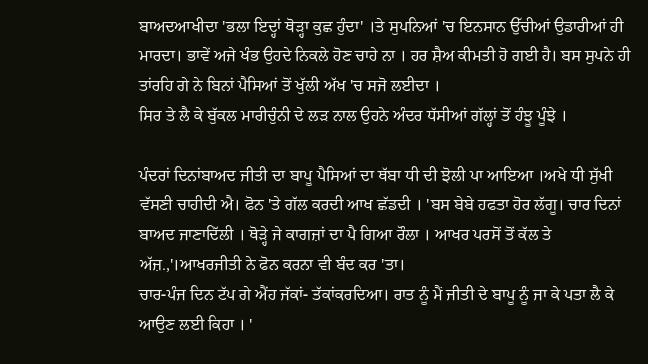ਬਾਅਦਆਖੀਦਾ 'ਭਲਾ ਇਦ੍ਹਾਂ ਥੋੜ੍ਹਾ ਕੁਛ ਹੁੰਦਾ' ।ਤੇ ਸੁਪਨਿਆਂ 'ਚ ਇਨਸਾਨ ਉੱਚੀਆਂ ਉਡਾਰੀਆਂ ਹੀ ਮਾਰਦਾ। ਭਾਵੇਂ ਅਜੇ ਖੰਭ ਉਹਦੇ ਨਿਕਲੇ ਹੋਣ ਚਾਹੇ ਨਾ । ਹਰ ਸ਼ੈਅ ਕੀਮਤੀ ਹੋ ਗਈ ਹੈ। ਬਸ ਸੁਪਨੇ ਹੀ ਤਾਂਰਹਿ ਗੇ ਨੇ ਬਿਨਾਂ ਪੈਸਿਆਂ ਤੋਂ ਖੁੱਲੀ ਅੱਖ 'ਚ ਸਜੋ ਲਈਦਾ ।
ਸਿਰ ਤੇ ਲੈ ਕੇ ਬੁੱਕਲ ਮਾਰੀਚੁੰਨੀ ਦੇ ਲੜ ਨਾਲ ਉਹਨੇ ਅੰਦਰ ਧੱਸੀਆਂ ਗੱਲ੍ਹਾਂ ਤੋਂ ਹੰਝੂ ਪੂੰਝੇ ।

ਪੰਦਰਾਂ ਦਿਨਾਂਬਾਅਦ ਜੀਤੀ ਦਾ ਬਾਪੂ ਪੈਸਿਆਂ ਦਾ ਥੱਬਾ ਧੀ ਦੀ ਝੋਲੀ ਪਾ ਆਇਆ ।ਅਖੇ ਧੀ ਸੁੱਖੀ ਵੱਸਣੀ ਚਾਹੀਦੀ ਐ। ਫੋਨ 'ਤੇ ਗੱਲ ਕਰਦੀ ਆਖ ਛੱਡਦੀ । 'ਬਸ ਬੇਬੇ ਹਫਤਾ ਹੋਰ ਲੱਗੂ। ਚਾਰ ਦਿਨਾਂ ਬਾਅਦ ਜਾਣਾਦਿੱਲੀ । ਥੋੜ੍ਹੇ ਜੇ ਕਾਗਜ਼ਾਂ ਦਾ ਪੈ ਗਿਆ ਰੌਲਾ । ਆਖਰ ਪਰਸੋਂ ਤੋਂ ਕੱਲ ਤੇ ਅੱਜ਼.,'।ਆਖਰਜੀਤੀ ਨੇ ਫੋਨ ਕਰਨਾ ਵੀ ਬੰਦ ਕਰ 'ਤਾ।
ਚਾਰ-ਪੰਜ ਦਿਨ ਟੱਪ ਗੇ ਐਂਹ ਜੱਕਾਂ- ਤੱਕਾਂਕਰਦਿਆ। ਰਾਤ ਨੂੰ ਮੈਂ ਜੀਤੀ ਦੇ ਬਾਪੂ ਨੂੰ ਜਾ ਕੇ ਪਤਾ ਲੈ ਕੇ ਆਉਣ ਲਈ ਕਿਹਾ । '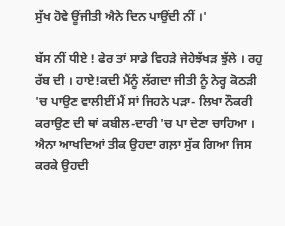ਸੁੱਖ ਹੋਵੇ ਊਂਜੀਤੀ ਐਨੇ ਦਿਨ ਪਾਉਂਦੀ ਨੀਂ ।'

ਬੱਸ ਨੀਂ ਧੀਏ ! ਫੇਰ ਤਾਂ ਸਾਡੇ ਵਿਹੜੇ ਜੇਹੇਝੱਖੜ ਝੁੱਲੇ । ਰਹੁ ਰੱਬ ਦੀ । ਹਾਏ!ਕਦੀ ਮੈਂਨੂੰ ਲੱਗਦਾ ਜੀਤੀ ਨੂੰ ਨੇਰ੍ਹ ਕੋਠੜੀ 'ਚ ਪਾਉਣ ਵਾਲੀਈਂ ਮੈਂ ਸਾਂ ਜਿਹਨੇ ਪੜਾ- ਲਿਖਾ ਨੌਕਰੀ ਕਰਾਉਣ ਦੀ ਥਾਂ ਕਬੀਲ-ਦਾਰੀ 'ਚ ਪਾ ਦੇਣਾ ਚਾਹਿਆ । ਐਨਾ ਆਖਦਿਆਂ ਤੀਕ ਉਹਦਾ ਗਲ਼ਾ ਸੁੱਕ ਗਿਆ ਜਿਸ ਕਰਕੇ ਉਹਦੀ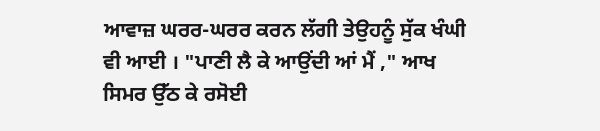ਆਵਾਜ਼ ਘਰਰ-ਘਰਰ ਕਰਨ ਲੱਗੀ ਤੇਉਹਨੂੰ ਸੁੱਕ ਖੰਘੀ ਵੀ ਆਈ । "ਪਾਣੀ ਲੈ ਕੇ ਆਉਂਦੀ ਆਂ ਮੈਂ ," ਆਖ ਸਿਮਰ ਉੱਠ ਕੇ ਰਸੋਈ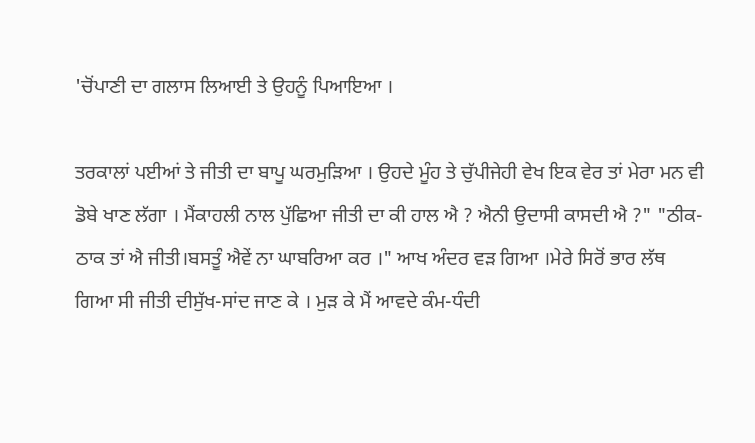'ਚੋਂਪਾਣੀ ਦਾ ਗਲਾਸ ਲਿਆਈ ਤੇ ਉਹਨੂੰ ਪਿਆਇਆ ।

ਤਰਕਾਲਾਂ ਪਈਆਂ ਤੇ ਜੀਤੀ ਦਾ ਬਾਪੂ ਘਰਮੁੜਿਆ । ਉਹਦੇ ਮੂੰਹ ਤੇ ਚੁੱਪੀਜੇਹੀ ਵੇਖ ਇਕ ਵੇਰ ਤਾਂ ਮੇਰਾ ਮਨ ਵੀ ਡੋਬੇ ਖਾਣ ਲੱਗਾ । ਮੈਂਕਾਹਲੀ ਨਾਲ ਪੁੱਛਿਆ ਜੀਤੀ ਦਾ ਕੀ ਹਾਲ ਐ ? ਐਨੀ ਉਦਾਸੀ ਕਾਸਦੀ ਐ ?" "ਠੀਕ-ਠਾਕ ਤਾਂ ਐ ਜੀਤੀ।ਬਸਤੂੰ ਐਵੇਂ ਨਾ ਘਾਬਰਿਆ ਕਰ ।" ਆਖ ਅੰਦਰ ਵੜ ਗਿਆ ।ਮੇਰੇ ਸਿਰੋਂ ਭਾਰ ਲੱਥ ਗਿਆ ਸੀ ਜੀਤੀ ਦੀਸੁੱਖ-ਸਾਂਦ ਜਾਣ ਕੇ । ਮੁੜ ਕੇ ਮੈਂ ਆਵਦੇ ਕੰਮ-ਧੰਦੀ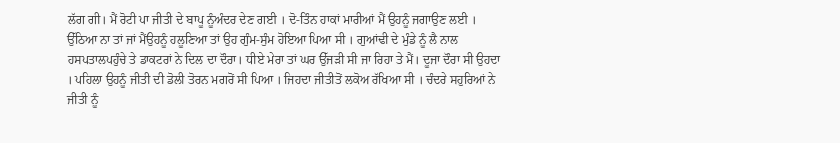ਲੱਗ ਗੀ। ਮੈਂ ਰੋਟੀ ਪਾ ਜੀਤੀ ਦੇ ਬਾਪੂ ਨੂੰਅੰਦਰ ਦੇਣ ਗਈ । ਦੋ-ਤਿੰਨ ਹਾਕਾਂ ਮਾਰੀਆਂ ਮੈਂ ਉਹਨੂੰ ਜਗਾਉਣ ਲਈ । ਉੱਠਿਆ ਨਾ ਤਾਂ ਜਾਂ ਮੈਂਉਹਨੂੰ ਹਲੂਣਿਆ ਤਾਂ ਉਹ ਗੁੰਮ-ਸੁੰਮ ਹੋਇਆ ਪਿਆ ਸੀ । ਗੁਆਂਢੀ ਦੇ ਮੁੰਡੇ ਨੂੰ ਲੈ ਨਾਲ ਹਸਪਤਾਲਪਹੁੰਚੇ ਤੇ ਡਾਕਟਰਾਂ ਨੇ ਦਿਲ ਦਾ ਦੌਰਾ। ਧੀਏ ਮੇਰਾ ਤਾਂ ਘਰ ਉੱਜੜੀ ਸੀ ਜਾ ਰਿਹਾ ਤੇ ਮੈਂ। ਦੂਜਾ ਦੌਰਾ ਸੀ ਉਹਦਾ । ਪਹਿਲਾ ਉਹਨੂੰ ਜੀਤੀ ਦੀ ਡੋਲੀ ਤੋਰਨ ਮਗਰੋਂ ਸੀ ਪਿਆ । ਜਿਹਦਾ ਜੀਤੀਤੋਂ ਲਕੋਅ ਰੱਖਿਆ ਸੀ । ਚੰਦਰੇ ਸਹੁਰਿਆਂ ਨੇ ਜੀਤੀ ਨੂੰ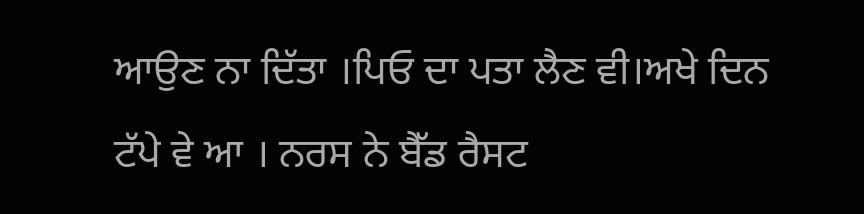ਆਉਣ ਨਾ ਦਿੱਤਾ ।ਪਿਓ ਦਾ ਪਤਾ ਲੈਣ ਵੀ।ਅਖੇ ਦਿਨ ਟੱਪੇ ਵੇ ਆ । ਨਰਸ ਨੇ ਬੈੱਡ ਰੈਸਟ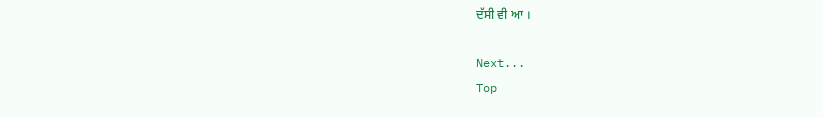ਦੱਸੀ ਵੀ ਆ ।

Next...
Top